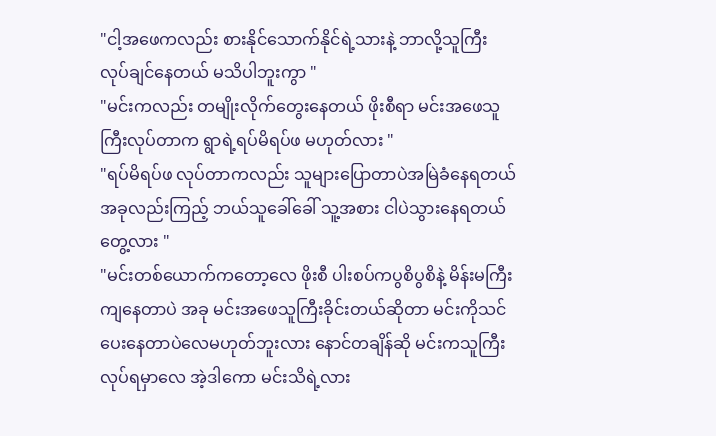"ငါ့အဖေကလည်း စားနိုင်သောက်နိုင်ရဲ့သားနဲ့ ဘာလို့သူကြီးလုပ်ချင်နေတယ် မသိပါဘူးကွာ "
"မင်းကလည်း တမျိုးလိုက်တွေးနေတယ် ဖိုးစီရာ မင်းအဖေသူကြီးလုပ်တာက ရွာရဲ့ရပ်မိရပ်ဖ မဟုတ်လား "
"ရပ်မိရပ်ဖ လုပ်တာကလည်း သူများပြောတာပဲအမြဲခံနေရတယ် အခုလည်းကြည့် ဘယ်သူခေါ်ခေါ် သူ့အစား ငါပဲသွားနေရတယ် တွေ့လား "
"မင်းတစ်ယောက်ကတော့လေ ဖိုးစီ ပါးစပ်ကပွစိပွစိနဲ့ မိန်းမကြီးကျနေတာပဲ အခု မင်းအဖေသူကြီးခိုင်းတယ်ဆိုတာ မင်းကိုသင်ပေးနေတာပဲလေမဟုတ်ဘူးလား နောင်တချိန်ဆို မင်းကသူကြီးလုပ်ရမှာလေ အဲ့ဒါကော မင်းသိရဲ့လား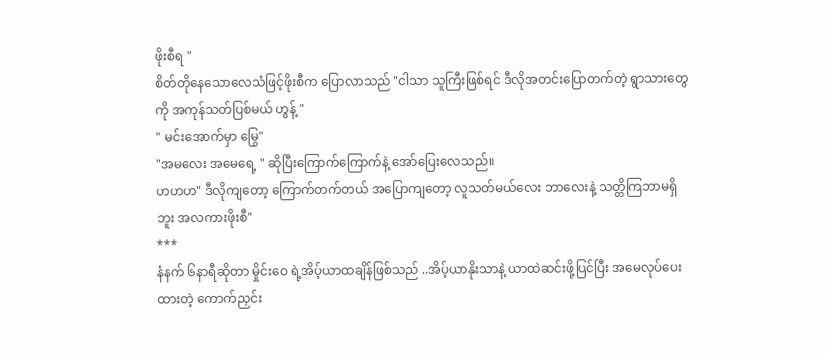ဖိုးစီရ "
စိတ်တိုနေသောလေသံဖြင့်ဖိုးစီက ပြောလာသည် "ငါသာ သူကြီးဖြစ်ရင် ဒီလိုအတင်းပြောတက်တဲ့ ရွာသားတွေကို အကုန်သတ်ပြစ်မယ် ဟွန့် "
" မင်းအောက်မှာ မြွေ"
"အမလေး အမေရေ့ " ဆိုပြီးကြောက်ကြောက်နဲ့ အော်ပြေးလေသည်။
ဟဟဟ" ဒီလိုကျတော့ ကြောက်တက်တယ် အပြောကျတော့ လူသတ်မယ်လေး ဘာလေးနဲ့ သတ္တိကြဘာမရှိဘူး အလကားဖိုးစီ"
***
နံနက် ၆နာရီဆိုတာ မှိုင်းဝေ ရဲ့အိပ့်ယာထချိန်ဖြစ်သည် ..အိပ့်ယာနိုးသာနဲ့ ယာထဲဆင်းဖို့ပြင်ပြီး အမေလုပ်ပေးထားတဲ့ ကောက်ညှင်း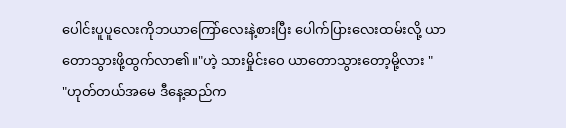ပေါင်းပူပူလေးကိုဘယာကြော်လေးနဲ့စားပြီး ပေါက်ပြားလေးထမ်းလို့ ယာတောသွားဖို့ထွက်လာ၏။"ဟဲ့ သားမှိုင်းဝေ ယာတောသွားတော့မို့လား "
"ဟုတ်တယ်အမေ ဒီနေ့ဆည်က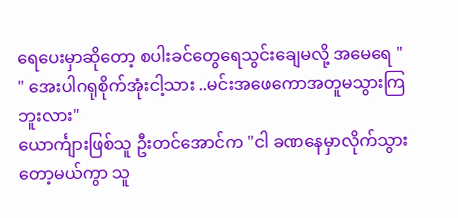ရေပေးမှာဆိုတော့ စပါးခင်တွေရေသွင်းချေမလို့ အမေရေ "
" အေးပါဂရုစိုက်အုံးငါ့သား ..မင်းအဖေကောအတူမသွားကြဘူးလား"
ယောင်္ကျားဖြစ်သူ ဦးတင်အောင်က "ငါ ခဏနေမှာလိုက်သွားတော့မယ်ကွာ သူ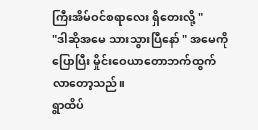ကြီးအိမ်ဝင်စရာလေး ရှိတေးလို့ "
"ဒါဆိုအမေ သားသွားပြီနော် " အမေကိုပြောပြီး မှိုင်းဝေယာတောဘက်ထွက်လာတော့သည်။
ရွာထိပ်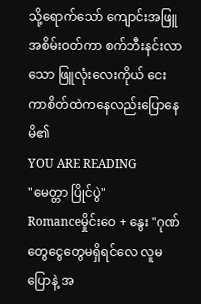သို့ရောက်သော် ကျောင်းအဖြူအစိမ်းဝတ်ကာ စက်ဘီးနင်းလာသော ဖြူလုံးလေးကိုယ် ငေးကာစိတ်ထဲကနေလည်းပြောနေမိ၏
YOU ARE READING
"မေတ္တာ ပြိုင်ပွဲ"
Romanceမှိုင်းဝေ + နွေး "ဂုဏ်တွေငွေတွေမရှိရင်လေ လူမပြောနဲ့ အ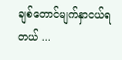ချစ်တောင်မျက်နှာငယ်ရတယ် ...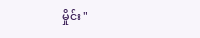မှိုင်း "